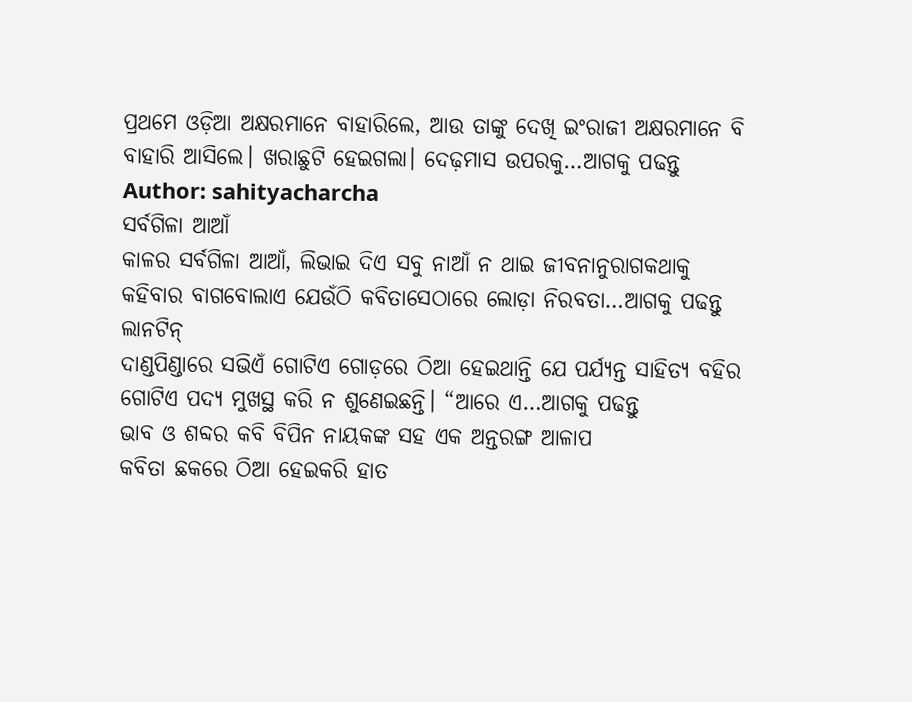ପ୍ରଥମେ ଓଡ଼ିଆ ଅକ୍ଷରମାନେ ବାହାରିଲେ, ଆଉ ତାଙ୍କୁ ଦେଖି ଇଂରାଜୀ ଅକ୍ଷରମାନେ ବି ବାହାରି ଆସିଲେ। ଖରାଛୁଟି ହେଇଗଲା। ଦେଢ଼ମାସ ଉପରକୁ…ଆଗକୁ ପଢନ୍ତୁ
Author: sahityacharcha
ସର୍ବଗିଳା ଆଆଁ
କାଳର ସର୍ବଗିଳା ଆଆଁ, ଲିଭାଇ ଦିଏ ସବୁ ନାଆଁ ନ ଥାଇ ଜୀବନାନୁରାଗକଥାକୁ କହିବାର ବାଗବୋଲାଏ ଯେଉଁଠି କବିତାସେଠାରେ ଲୋଡ଼ା ନିରବତା…ଆଗକୁ ପଢନ୍ତୁ
ଲାନଟିନ୍
ଦାଣ୍ଡପିଣ୍ଡାରେ ସଭିଏଁ ଗୋଟିଏ ଗୋଡ଼ରେ ଠିଆ ହେଇଥାନ୍ତି ଯେ ପର୍ଯ୍ୟନ୍ତ ସାହିତ୍ୟ ବହିର ଗୋଟିଏ ପଦ୍ୟ ମୁଖସ୍ଥ କରି ନ ଶୁଣେଇଛନ୍ତି। “ଆରେ ଏ…ଆଗକୁ ପଢନ୍ତୁ
ଭାବ ଓ ଶବ୍ଦର କବି ବିପିନ ନାୟକଙ୍କ ସହ ଏକ ଅନ୍ତରଙ୍ଗ ଆଳାପ
କବିତା ଛକରେ ଠିଆ ହେଇକରି ହାତ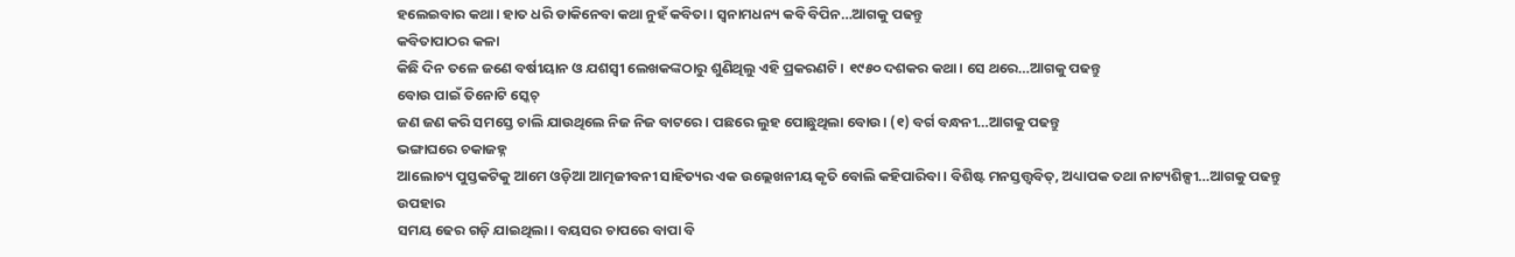ହଲେଇବାର କଥା। ହାତ ଧରି ଡାକିନେବା କଥା ନୁହଁ କବିତା। ସ୍ୱନାମଧନ୍ୟ କବି ବିପିନ…ଆଗକୁ ପଢନ୍ତୁ
କବିତାପାଠର କଳା
କିଛି ଦିନ ତଳେ ଜଣେ ବର୍ଷୀୟାନ ଓ ଯଶସ୍ୱୀ ଲେଖକଙ୍କଠାରୁ ଶୁଣିଥିଲୁ ଏହି ପ୍ରକରଣଟି। ୧୯୫୦ ଦଶକର କଥା। ସେ ଥରେ…ଆଗକୁ ପଢନ୍ତୁ
ବୋଉ ପାଇଁ ତିନୋଟି ସ୍କେଚ୍
ଜଣ ଜଣ କରି ସମସ୍ତେ ଚାଲି ଯାଉଥିଲେ ନିଜ ନିଜ ବାଟରେ। ପଛରେ ଲୁହ ପୋଛୁଥିଲା ବୋଉ। (୧) ବର୍ଗ ବନ୍ଧନୀ…ଆଗକୁ ପଢନ୍ତୁ
ଭଙ୍ଗାଘରେ ଚକାଜହ୍ନ
ଆଲୋଚ୍ୟ ପୁସ୍ତକଟିକୁ ଆମେ ଓଡ଼ିଆ ଆତ୍ମଜୀବନୀ ସାହିତ୍ୟର ଏକ ଉଲ୍ଲେଖନୀୟ କୃତି ବୋଲି କହିପାରିବା। ବିଶିଷ୍ଟ ମନସ୍ତତ୍ତ୍ୱବିତ୍, ଅଧ୍ୟାପକ ତଥା ନାଟ୍ୟଶିଳ୍ପୀ…ଆଗକୁ ପଢନ୍ତୁ
ଉପହାର
ସମୟ ଢେର ଗଡ଼ି ଯାଇଥିଲା। ବୟସର ଚାପରେ ବାପା ବି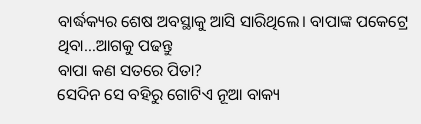ବାର୍ଦ୍ଧକ୍ୟର ଶେଷ ଅବସ୍ଥାକୁ ଆସି ସାରିଥିଲେ। ବାପାଙ୍କ ପକେଟ୍ରେ ଥିବା…ଆଗକୁ ପଢନ୍ତୁ
ବାପା କଣ ସତରେ ପିତା?
ସେଦିନ ସେ ବହିରୁ ଗୋଟିଏ ନୂଆ ବାକ୍ୟ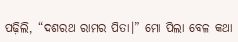ପଢ଼ିଲି, “ଦଶରଥ ରାମର ପିତା।” ମୋ ପିଲା ବେଳ କଥା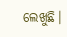ଲେଖୁଛି।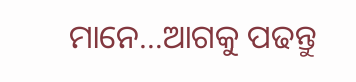ମାନେ…ଆଗକୁ ପଢନ୍ତୁ